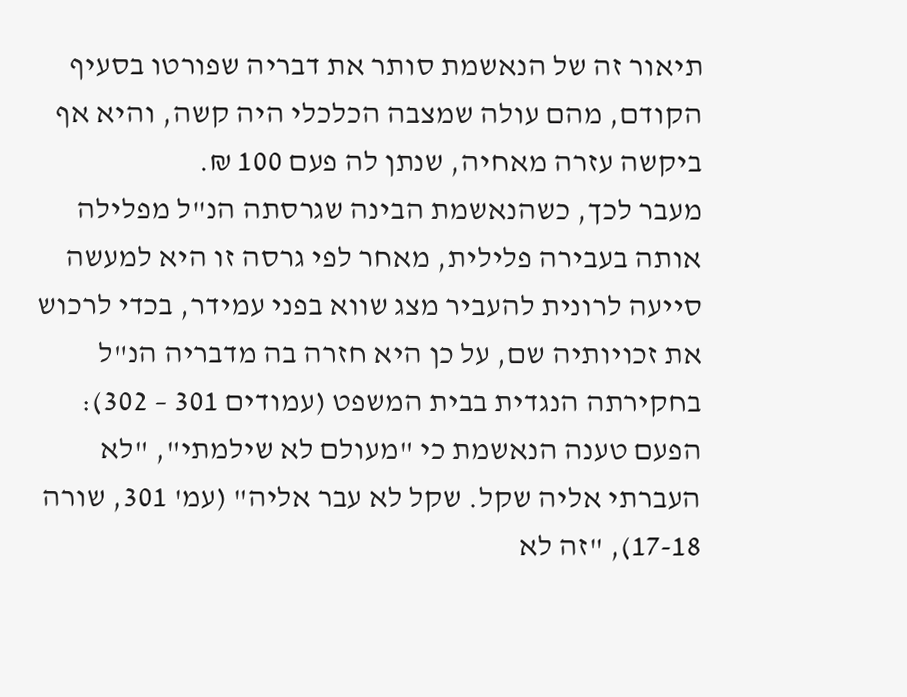תיאור זה של הנאשמת סותר את דבריה שפורטו בסעיף הקודם, מהם עולה שמצבה הכלכלי היה קשה, והיא אף ביקשה עזרה מאחיה, שנתן לה פעם 100 ₪.
מעבר לכך, כשהנאשמת הבינה שגרסתה הנ"ל מפלילה אותה בעבירה פלילית, מאחר לפי גרסה זו היא למעשה סייעה לרונית להעביר מצג שווא בפני עמידר, בכדי לרכוש את זכויותיה שם, על כן היא חזרה בה מדבריה הנ"ל בחקירתה הנגדית בבית המשפט (עמודים 301 – 302): הפעם טענה הנאשמת כי "מעולם לא שילמתי", "לא העברתי אליה שקל. שקל לא עבר אליה" (עמ' 301, שורה 17-18), "זה לא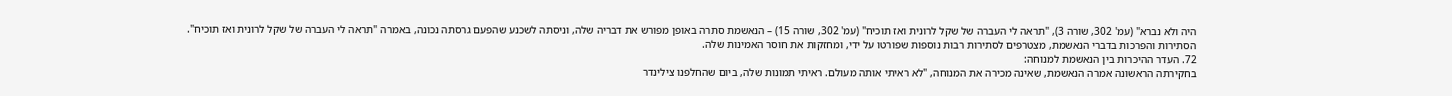היה ולא נברא" (עמ' 302, שורה 3), "תראה לי העברה של שקל לרונית ואז תוכיח" (עמ' 302, שורה 15) – הנאשמת סתרה באופן מפורש את דבריה שלה, וניסתה לשכנע שהפעם גרסתה נכונה, באמרה "תראה לי העברה של שקל לרונית ואז תוכיח".
הסתירות והפרכות בדברי הנאשמת, מצטרפים לסתירות רבות נוספות שפורטו על ידי, ומחזקות את חוסר האמינות שלה.
72. העדר ההיכרות בין הנאשמת למנוחה:
בחקירתה הראשונה אמרה הנאשמת, שאינה מכירה את המנוחה, "לא ראיתי אותה מעולם. ראיתי תמונות שלה, ביום שהחלפנו צילינדר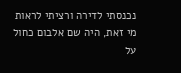נכנסתי לדירה ורציתי לראות מי זאת, היה שם אלבום כחול על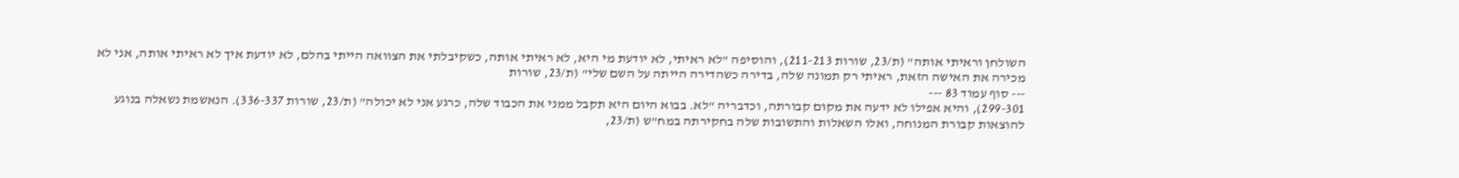השולחן וראיתי אותה" (ת/23, שורות 211-213), והוסיפה "לא ראיתי, לא יודעת מי היא, לא ראיתי אותה, כשקיבלתי את הצוואה הייתי בהלם, לא יודעת איך לא ראיתי אותה, אני לא מכירה את האישה הזאת, ראיתי רק תמונה שלה, בדירה כשהדירה הייתה על השם שלי" (ת/23, שורות
--- סוף עמוד 83 ---
299-301), והיא אפילו לא ידעה את מקום קבורתה, וכדבריה "לא. בבוא היום היא תקבל ממני את הכבוד שלה, כרגע אני לא יכולה" (ת/23, שורות 336-337). הנאשמת נשאלה בנוגע להוצאות קבורת המנוחה, ואלו השאלות והתשובות שלה בחקירתה במח"ש (ת/23,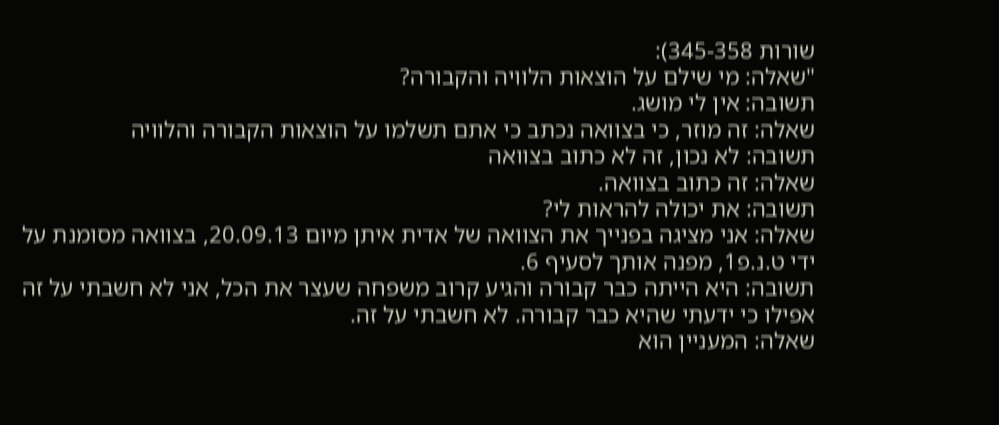שורות 345-358):
"שאלה: מי שילם על הוצאות הלוויה והקבורה?
תשובה: אין לי מושג.
שאלה: זה מוזר, כי בצוואה נכתב כי אתם תשלמו על הוצאות הקבורה והלוויה
תשובה: לא נכון, זה לא כתוב בצוואה
שאלה: זה כתוב בצוואה.
תשובה: את יכולה להראות לי?
שאלה: אני מציגה בפנייך את הצוואה של אדית איתן מיום 20.09.13, בצוואה מסומנת על ידי ט.נ.פ1, מפנה אותך לסעיף 6.
תשובה: היא הייתה כבר קבורה והגיע קרוב משפחה שעצר את הכל, אני לא חשבתי על זה אפילו כי ידעתי שהיא כבר קבורה. לא חשבתי על זה.
שאלה: המעניין הוא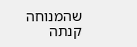שהמנוחה קנתה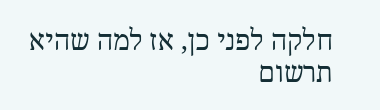חלקה לפני כן, אז למה שהיא תרשום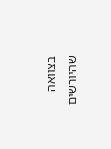בצוואה שהיורשים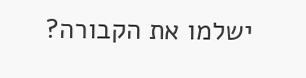ישלמו את הקבורה?